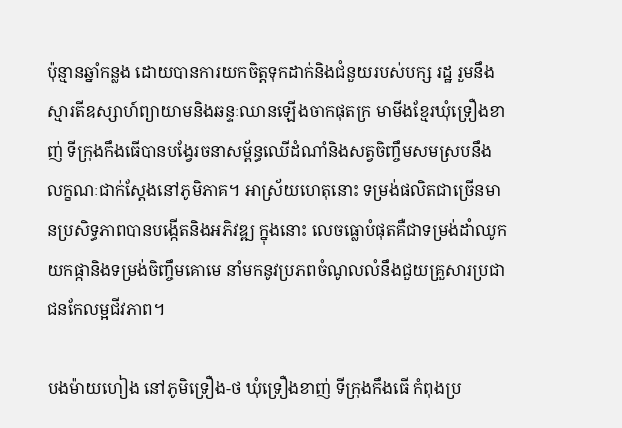ប៉ុន្មានឆ្នាំកន្លង ដោយបានការយកចិត្តទុកដាក់និងជំនួយរបស់បក្ស រដ្ឋ រួមនឹងស្មារតីឧស្សាហ៍ព្យាយាមនិងឆន្ទៈឈានឡើងចាកផុតក្រ មាមីងខ្មែរឃុំទ្រឿងខាញ់ ទីក្រុងកឹងធើបានបង្វែរចនាសម្ព័ន្ធឈើដំណាំនិងសត្វចិញ្ចឹមសមស្របនឹងលក្ខណៈជាក់ស្តែងនៅភូមិភាគ។ អាស្រ័យហេតុនោះ ទម្រង់ផលិតជាច្រើនមានប្រសិទ្ធភាពបានបង្កើតនិងអភិវឌ្ឍ ក្នុងនោះ លេចធ្លោបំផុតគឺជាទម្រង់ដាំឈូកយកផ្កានិងទម្រង់ចិញ្ចឹមគោមេ នាំមកនូវប្រភពចំណូលលំនឹងជួយគ្រួសារប្រជាជនកែលម្អជីវភាព។

បងម៉ាយហៀង នៅភូមិទ្រឿង-ថ ឃុំទ្រឿងខាញ់ ទីក្រុងកឹងធើ កំពុងប្រ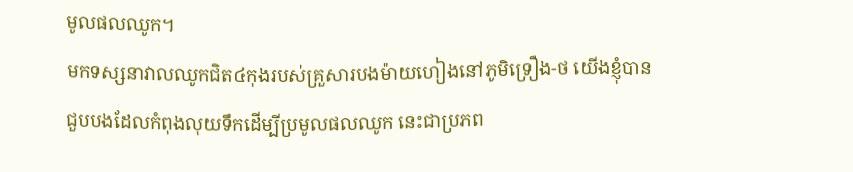មូលផលឈូក។
មកទស្សនាវាលឈូកជិត៤កុងរបស់គ្រួសារបងម៉ាយហៀងនៅភូមិទ្រឿង-ថ យើងខ្ញុំបានជួបបងដែលកំពុងលុយទឹកដើម្បីប្រមូលផលឈូក នេះជាប្រភព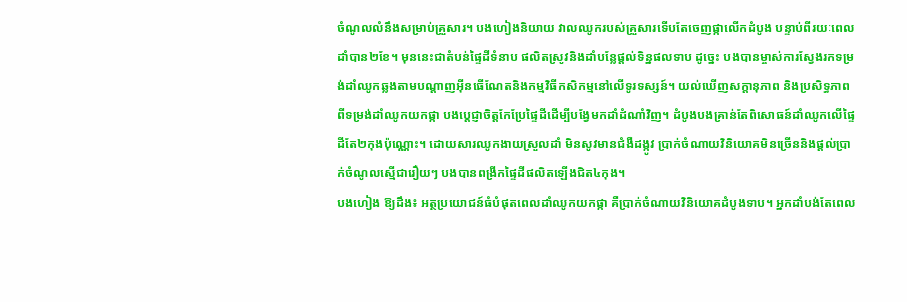ចំណូលលំនឹងសម្រាប់គ្រួសារ។ បងហៀងនិយាយ វាលឈូករបស់គ្រួសារទើបតែចេញផ្កាលើកដំបូង បន្ទាប់ពីរយៈពេលដាំបាន២ខែ។ មុននេះជាតំបន់ផ្ទៃដីទំនាប ផលិតស្រូវនិងដាំបន្លែផ្តល់ទិន្នផលទាប ដូច្នេះ បងបានម្ចាស់ការស្វែងរកទម្រង់ដាំឈូកឆ្លងតាមបណ្តាញអ៊ីនធើណែតនិងកម្មវិធីកសិកម្មនៅលើទូរទស្សន៍។ យល់ឃើញសក្តានុភាព និងប្រសិទ្ធភាពពីទម្រង់ដាំឈូកយកផ្កា បងប្តេជ្ញាចិត្តកែប្រែផ្ទៃដីដើម្បីបង្វែមកដាំដំណាំវិញ។ ដំបូងបងគ្រាន់តែពិសោធន៍ដាំឈូកលើផ្ទៃដីតែ២កុងប៉ុណ្ណោះ។ ដោយសារឈូកងាយស្រួលដាំ មិនសូវមានជំងឺដង្កូវ ប្រាក់ចំណាយវិនិយោគមិនច្រើននិងផ្តល់ប្រាក់ចំណូលស្មើជារឿយៗ បងបានពង្រីកផ្ទៃដីផលិតឡើងជិត៤កុង។
បងហៀង ឱ្យដឹង៖ អត្ថប្រយោជន៍ធំបំផុតពេលដាំឈូកយកផ្កា គឺប្រាក់ចំណាយវិនិយោគដំបូងទាប។ អ្នកដាំបង់តែពេល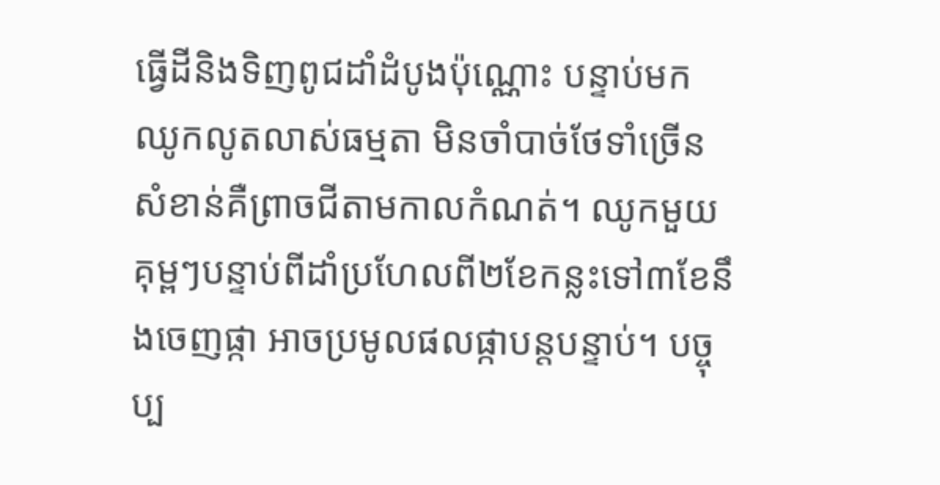ធ្វើដីនិងទិញពូជដាំដំបូងប៉ុណ្ណោះ បន្ទាប់មក ឈូកលូតលាស់ធម្មតា មិនចាំបាច់ថែទាំច្រើន សំខាន់គឺព្រាចជីតាមកាលកំណត់។ ឈូកមួយគុម្ពៗបន្ទាប់ពីដាំប្រហែលពី២ខែកន្លះទៅ៣ខែនឹងចេញផ្កា អាចប្រមូលផលផ្កាបន្តបន្ទាប់។ បច្ចុប្ប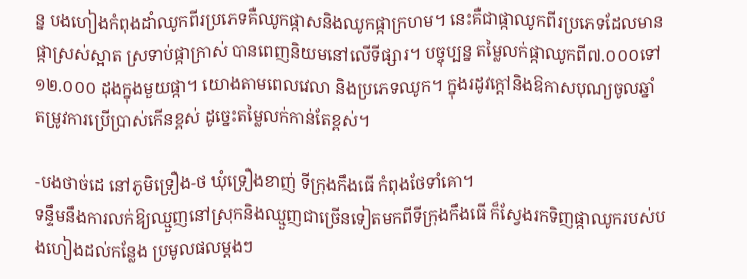ន្ន បងហៀងកំពុងដាំឈូកពីរប្រភេទគឺឈូកផ្កាសនិងឈូកផ្កាក្រហម។ នេះគឺជាផ្កាឈូកពីរប្រភេទដែលមានផ្កាស្រស់ស្អាត ស្រទាប់ផ្កាក្រាស់ បានពេញនិយមនៅលើទីផ្សារ។ បច្ចុប្បន្ន តម្លៃលក់ផ្កាឈូកពី៧.០០០ទៅ១២.០០០ ដុងក្នុងមួយផ្កា។ យោងតាមពេលវេលា និងប្រភេទឈូក។ ក្នុងរដូវក្តៅនិងឱកាសបុណ្យចូលឆ្នាំ តម្រូវការប្រើប្រាស់កើនខ្ពស់ ដូច្នេះតម្លៃលក់កាន់តែខ្ពស់។

-បងថាច់ដេ នៅភូមិទ្រឿង-ថ ឃុំទ្រឿងខាញ់ ទីក្រុងកឹងធើ កំពុងថែទាំគោ។
ទន្ទឹមនឹងការលក់ឱ្យឈ្មួញនៅស្រុកនិងឈ្មួញជាច្រើនទៀតមកពីទីក្រុងកឹងធើ ក៏ស្វែងរកទិញផ្កាឈូករបស់បងហៀងដល់កន្លែង ប្រមូលផលម្តងៗ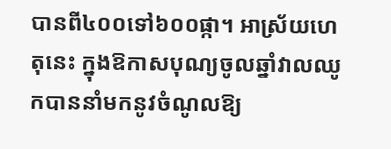បានពី៤០០ទៅ៦០០ផ្កា។ អាស្រ័យហេតុនេះ ក្នុងឱកាសបុណ្យចូលឆ្នាំវាលឈូកបាននាំមកនូវចំណូលឱ្យ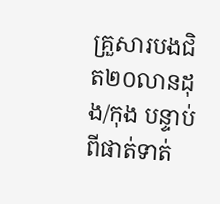គ្រួសារបងជិត២០លានដុង/កុង បន្ទាប់ពីផាត់ទាត់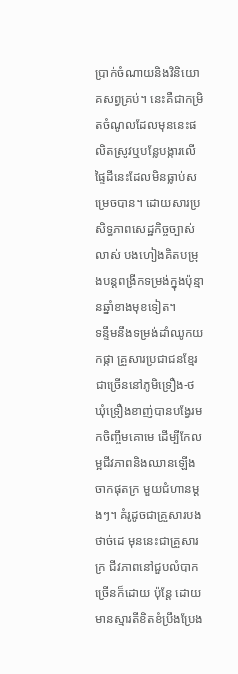ប្រាក់ចំណាយនិងវិនិយោគសព្វគ្រប់។ នេះគឺជាកម្រិតចំណូលដែលមុននេះផលិតស្រូវឬបន្លែបង្ការលើផ្ទៃដីនេះដែលមិនធ្លាប់សម្រេចបាន។ ដោយសារប្រសិទ្ធភាពសេដ្ឋកិច្ចច្បាស់លាស់ បងហៀងគិតបម្រុងបន្តពង្រីកទម្រង់ក្នុងប៉ុន្មានឆ្នាំខាងមុខទៀត។
ទន្ទឹមនឹងទម្រង់ដាំឈូកយកផ្កា គ្រួសារប្រជាជនខ្មែរជាច្រើននៅភូមិទ្រឿង-ថ ឃុំទ្រឿងខាញ់បានបង្វែរមកចិញ្ចឹមគោមេ ដើម្បីកែលម្អជីវភាពនិងឈានឡើងចាកផុតក្រ មួយជំហានម្តងៗ។ គំរូដូចជាគ្រួសារបងថាច់ដេ មុននេះជាគ្រួសារក្រ ជីវភាពនៅជួបលំបាកច្រើនក៏ដោយ ប៉ុន្តែ ដោយមានស្មារតីខិតខំប្រឹងប្រែង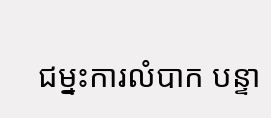ជម្នះការលំបាក បន្ទា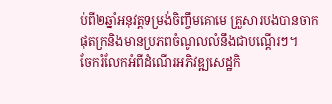ប់ពី២ឆ្នាំអនុវត្តទម្រង់ចិញ្ចឹមគោមេ គ្រួសារបងបានចាកផុតក្រនិងមានប្រភពចំណូលលំនឹងជាបណ្តើរៗ។
ចែករំលែកអំពីដំណើរអភិវឌ្ឍសេដ្ឋកិ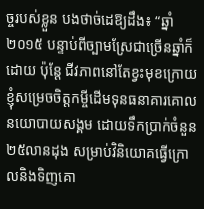ច្ចរបស់ខ្លួន បងថាច់ដេឱ្យដឹង៖ “ឆ្នាំ២០១៥ បន្ទាប់ពីច្បាមស្រែជាច្រើនឆ្នាំក៏ដោយ ប៉ុន្តែ ជីវភាពនៅតែខ្វះមុខក្រោយ ខ្ញុំសម្រេចចិត្តកម្ចីដើមទុនធនាគារគោលនយោបាយសង្គម ដោយទឹកប្រាក់ចំនួន២៥លានដុង សម្រាប់វិនិយោគធ្វើក្រោលនិងទិញគោ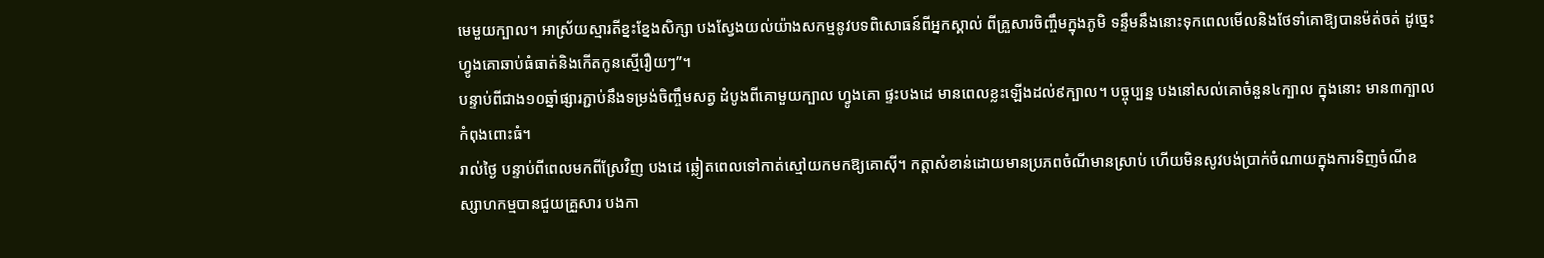មេមួយក្បាល។ អាស្រ័យស្មារតីខ្នះខ្នែងសិក្សា បងស្វែងយល់យ៉ាងសកម្មនូវបទពិសោធន៍ពីអ្នកស្គាល់ ពីគ្រួសារចិញ្ចឹមក្នុងភូមិ ទន្ទឹមនឹងនោះទុកពេលមើលនិងថែទាំគោឱ្យបានម៉ត់ចត់ ដូច្នេះហ្វូងគោឆាប់ធំធាត់និងកើតកូនស្មើរឿយៗ”។
បន្ទាប់ពីជាង១០ឆ្នាំផ្សារភ្ជាប់នឹងទម្រង់ចិញ្ចឹមសត្វ ដំបូងពីគោមួយក្បាល ហ្វូងគោ ផ្ទះបងដេ មានពេលខ្លះឡើងដល់៩ក្បាល។ បច្ចុប្បន្ន បងនៅសល់គោចំនួន៤ក្បាល ក្នុងនោះ មាន៣ក្បាលកំពុងពោះធំ។
រាល់ថ្ងៃ បន្ទាប់ពីពេលមកពីស្រែវិញ បងដេ ឆ្លៀតពេលទៅកាត់ស្មៅយកមកឱ្យគោស៊ី។ កត្តាសំខាន់ដោយមានប្រភពចំណីមានស្រាប់ ហើយមិនសូវបង់ប្រាក់ចំណាយក្នុងការទិញចំណីឧស្សាហកម្មបានជួយគ្រួសារ បងកា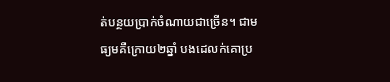ត់បន្ថយប្រាក់ចំណាយជាច្រើន។ ជាមធ្យមគឺក្រោយ២ឆ្នាំ បងដេលក់គោប្រ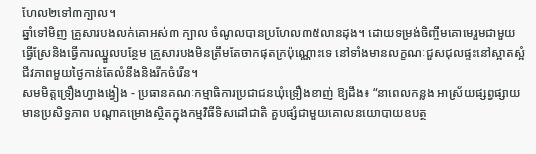ហែល២ទៅ៣ក្បាល។
ឆ្នាំទៅមិញ គ្រួសារបងលក់គោអស់៣ ក្បាល ចំណូលបានប្រហែល៣៥លានដុង។ ដោយទម្រង់ចិញ្ចឹមគោមេរួមជាមួយធ្វើស្រែនិងធ្វើការឈ្នួលបន្ថែម គ្រួសារបងមិនត្រឹមតែចាកផុតក្រប៉ុណ្ណោះទេ នៅទាំងមានលក្ខណៈជួសជុលផ្ទះនៅស្អាតស្អំ ជីវភាពមួយថ្ងៃកាន់តែលំនឹងនិងរីកចំរើន។
សមមិត្តទ្រឿងហ្វាងង្វៀង - ប្រធានគណៈកម្មាធិការប្រជាជនឃុំទ្រឿងខាញ់ ឱ្យដឹង៖ “នាពេលកន្លង អាស្រ័យផ្សព្វផ្សាយមានប្រសិទ្ធភាព បណ្តាគម្រោងស្ថិតក្នុងកម្មវិធីទិសដៅជាតិ គួបផ្សំជាមួយគោលនយោបាយឧបត្ថ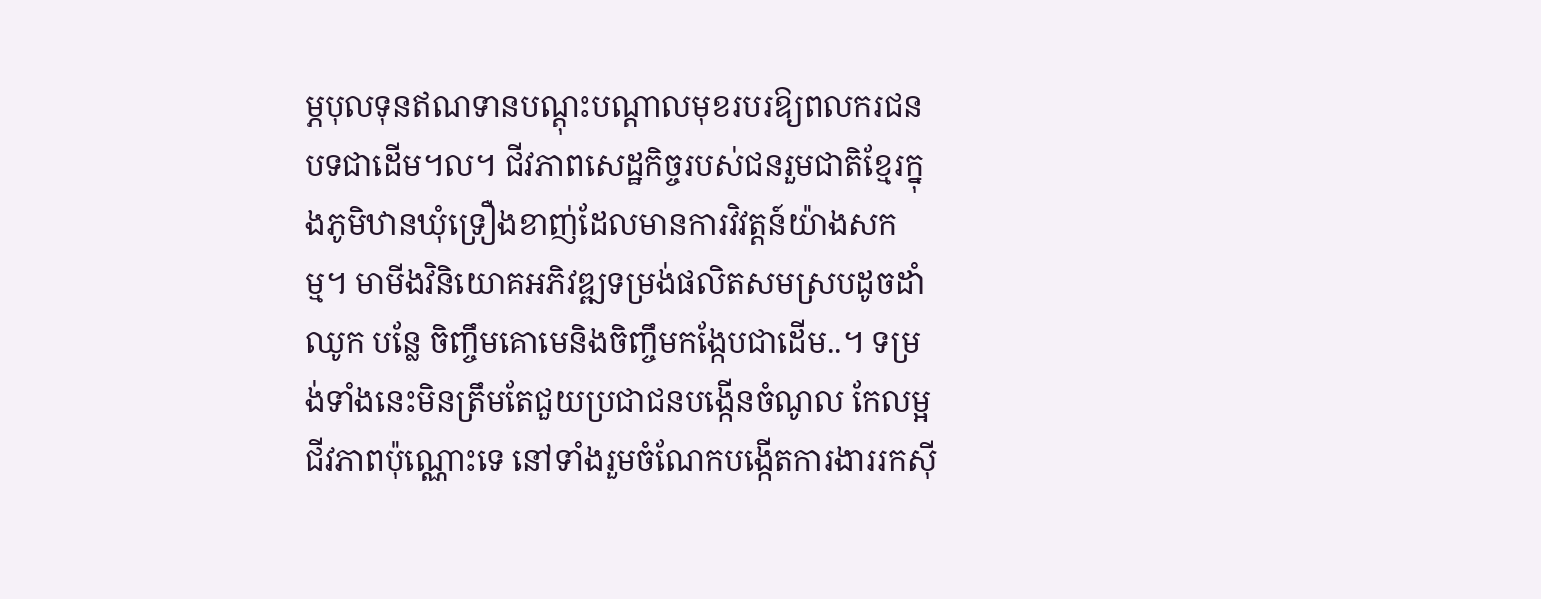ម្ភបុលទុនឥណទានបណ្តុះបណ្តាលមុខរបរឱ្យពលករជនបទជាដើម។ល។ ជីវភាពសេដ្ឋកិច្ចរបស់ជនរួមជាតិខ្មែរក្នុងភូមិឋានឃុំទ្រឿងខាញ់ដែលមានការវិវត្តន៍យ៉ាងសកម្ម។ មាមីងវិនិយោគអភិវឌ្ឍទម្រង់ផលិតសមស្របដូចដាំឈូក បន្លែ ចិញ្ចឹមគោមេនិងចិញ្ចឹមកង្កែបជាដើម..។ ទម្រង់ទាំងនេះមិនត្រឹមតែជួយប្រជាជនបង្កើនចំណូល កែលម្អជីវភាពប៉ុណ្ណោះទេ នៅទាំងរួមចំណែកបង្កើតការងាររកស៊ី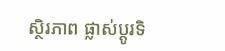ស្ថិរភាព ផ្លាស់ប្តូរទិ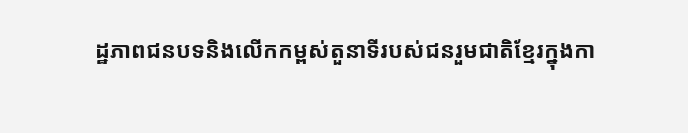ដ្ឋភាពជនបទនិងលើកកម្ពស់តួនាទីរបស់ជនរួមជាតិខ្មែរក្នុងកា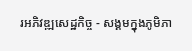រអភិវឌ្ឍសេដ្ឋកិច្ច - សង្គមក្នុងភូមិភា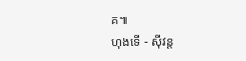គ៕
ហុងទើ - ស៊ីវន្ត